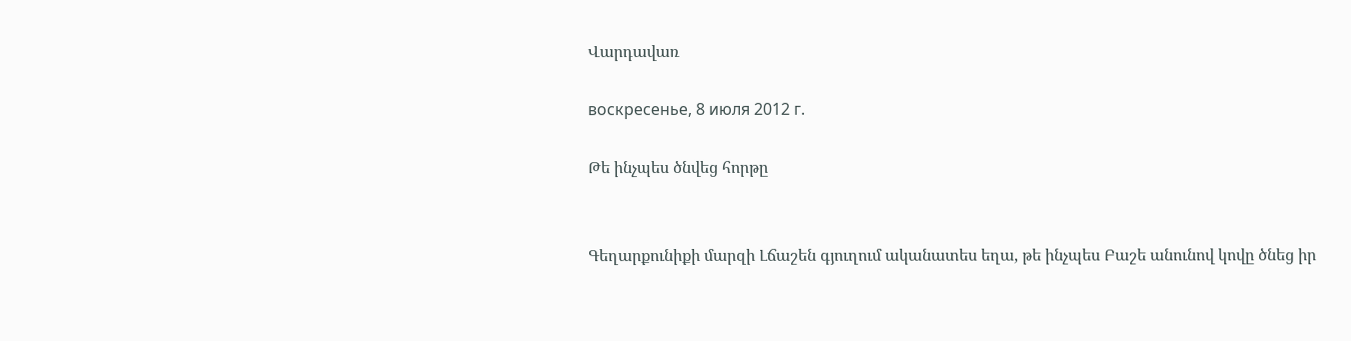Վարդավառ

воскресенье, 8 июля 2012 г.

Թե ինչպես ծնվեց հորթը


Գեղարքունիքի մարզի Լճաշեն գյուղում ականատես եղա, թե ինչպես Բաշե անունով կովը ծնեց իր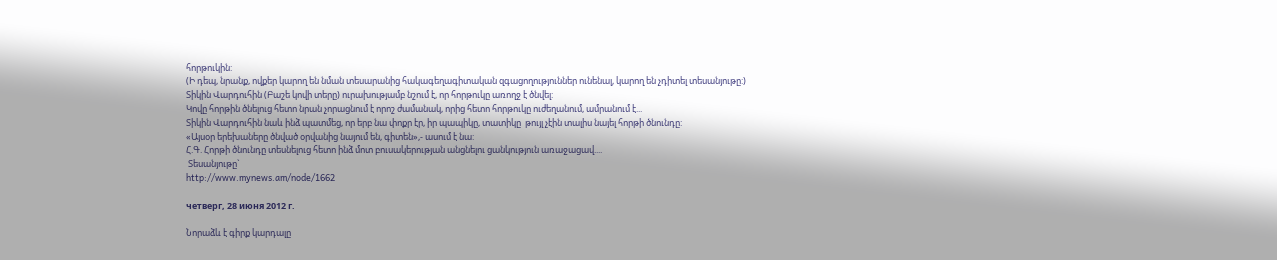հորթուկին:
(Ի դեպ, նրանք, ովքեր կարող են նման տեսարանից հակագեղագիտական զգացողություններ ունենալ, կարող են չդիտել տեսանյութը:)
Տիկին Վարդուհին (Բաշե կովի տերը) ուրախությամբ նշում է, որ հորթուկը առողջ է ծնվել:
Կովը հորթին ծնելուց հետո նրան չորացնում է որոշ ժամանակ, որից հետո հորթուկը ուժեղանում, ամրանում է...
Տիկին Վարդուհին նաև ինձ պատմեց, որ երբ նա փոքր էր, իր պապիկը, տատիկը  թույլ չէին տալիս նայել հորթի ծնունդը:
«Այսօր երեխաները ծնված օրվանից նայում են, գիտեն»,- ասում է նա:
Հ.Գ. Հորթի ծնունդը տեսնելուց հետո ինձ մոտ բուսակերության անցնելու ցանկություն առաջացավ....
 Տեսանյութը`
http://www.mynews.am/node/1662

четверг, 28 июня 2012 г.

Նորաձև է գիրք կարդալը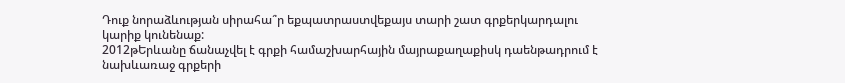Դուք նորաձևության սիրահա՞ր եքպատրաստվեքայս տարի շատ գրքերկարդալու կարիք կունենաք:
2012թԵրևանը ճանաչվել է գրքի համաշխարհային մայրաքաղաքիսկ դաենթադրում է նախևառաջ գրքերի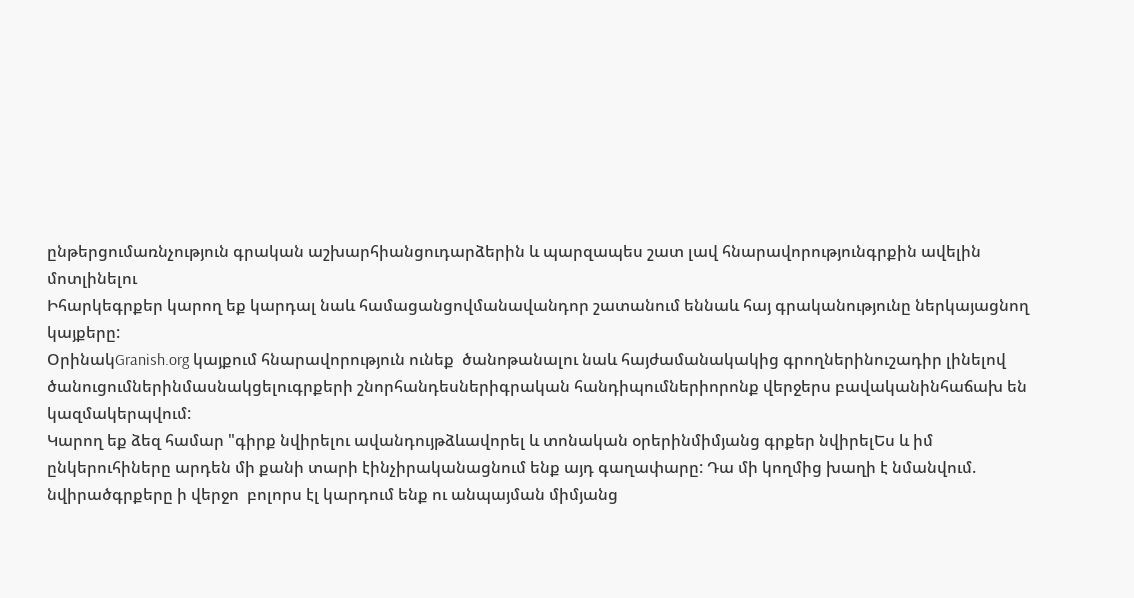ընթերցումառնչություն գրական աշխարհիանցուդարձերին և պարզապես շատ լավ հնարավորությունգրքին ավելին մոտլինելու
Իհարկեգրքեր կարող եք կարդալ նաև համացանցովմանավանդոր շատանում եննաև հայ գրականությունը ներկայացնող կայքերը:
ՕրինակGranish.org կայքում հնարավորություն ունեք  ծանոթանալու նաև հայժամանակակից գրողներինուշադիր լինելով ծանուցումներինմասնակցելուգրքերի շնորհանդեսներիգրական հանդիպումներիորոնք վերջերս բավականինհաճախ են կազմակերպվում:
Կարող եք ձեզ համար "գիրք նվիրելու ավանդույթձևավորել և տոնական օրերինմիմյանց գրքեր նվիրելԵս և իմ ընկերուհիները արդեն մի քանի տարի էինչիրականացնում ենք այդ գաղափարը: Դա մի կողմից խաղի է նմանվում. նվիրածգրքերը ի վերջո  բոլորս էլ կարդում ենք ու անպայման միմյանց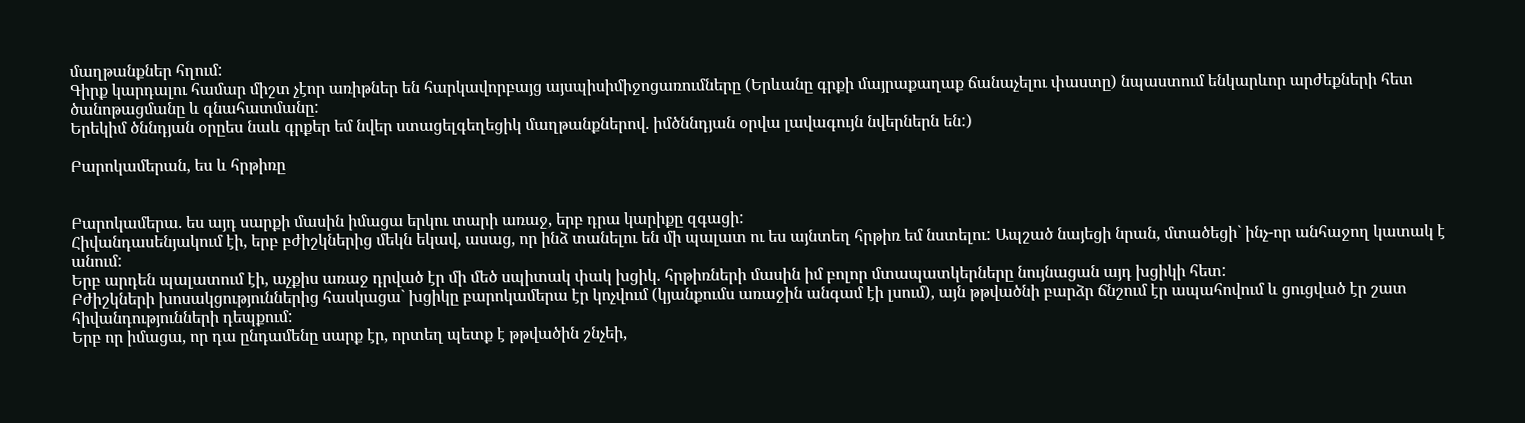մաղթանքներ հղում:
Գիրք կարդալու համար միշտ չէոր առիթներ են հարկավորբայց այսպիսիմիջոցառումները (Երևանը գրքի մայրաքաղաք ճանաչելու փաստը) նպաստում ենկարևոր արժեքների հետ ծանոթացմանը և գնահատմանը:
Երեկիմ ծննդյան օրըես նաև գրքեր եմ նվեր ստացելգեղեցիկ մաղթանքներով. իմծննդյան օրվա լավագույն նվերներն են:)

Բարոկամերան, ես և հրթիռը


Բարոկամերա. ես այդ սարքի մասին իմացա երկու տարի առաջ, երբ դրա կարիքը զգացի:
Հիվանդասենյակում էի, երբ բժիշկներից մեկն եկավ, ասաց, որ ինձ տանելու են մի պալատ ու ես այնտեղ հրթիռ եմ նստելու: Ապշած նայեցի նրան, մտածեցի` ինչ-որ անհաջող կատակ է անում:
Երբ արդեն պալատում էի, աչքիս առաջ դրված էր մի մեծ սպիտակ փակ խցիկ. հրթիռների մասին իմ բոլոր մտապատկերները նույնացան այդ խցիկի հետ:
Բժիշկների խոսակցություններից հասկացա` խցիկը բարոկամերա էր կոչվում (կյանքումս առաջին անգամ էի լսում), այն թթվածնի բարձր ճնշում էր ապահովում և ցուցված էր շատ հիվանդությունների դեպքում:
Երբ որ իմացա, որ դա ընդամենը սարք էր, որտեղ պետք է թթվածին շնչեի,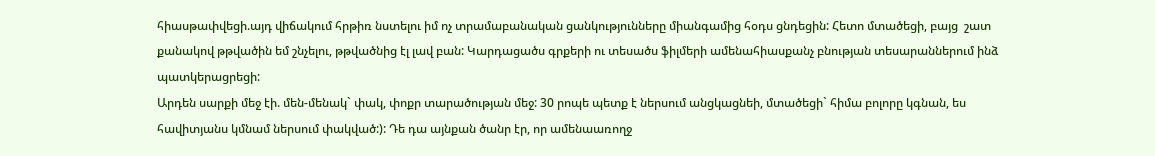հիասթափվեցի.այդ վիճակում հրթիռ նստելու իմ ոչ տրամաբանական ցանկությունները միանգամից հօդս ցնդեցին: Հետո մտածեցի, բայց  շատ քանակով թթվածին եմ շնչելու, թթվածնից էլ լավ բան: Կարդացածս գրքերի ու տեսածս ֆիլմերի ամենահիասքանչ բնության տեսարաններում ինձ պատկերացրեցի:
Արդեն սարքի մեջ էի. մեն-մենակ` փակ, փոքր տարածության մեջ: 30 րոպե պետք է ներսում անցկացնեի, մտածեցի` հիմա բոլորը կգնան, ես հավիտյանս կմնամ ներսում փակված:): Դե դա այնքան ծանր էր, որ ամենաառողջ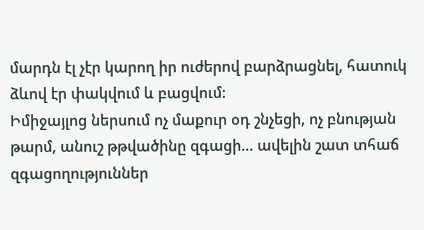մարդն էլ չէր կարող իր ուժերով բարձրացնել, հատուկ ձևով էր փակվում և բացվում:
Իմիջայլոց ներսում ոչ մաքուր օդ շնչեցի, ոչ բնության թարմ, անուշ թթվածինը զգացի... ավելին շատ տհաճ զգացողություններ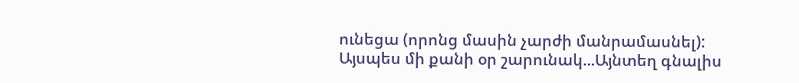ունեցա (որոնց մասին չարժի մանրամասնել):
Այսպես մի քանի օր շարունակ...Այնտեղ գնալիս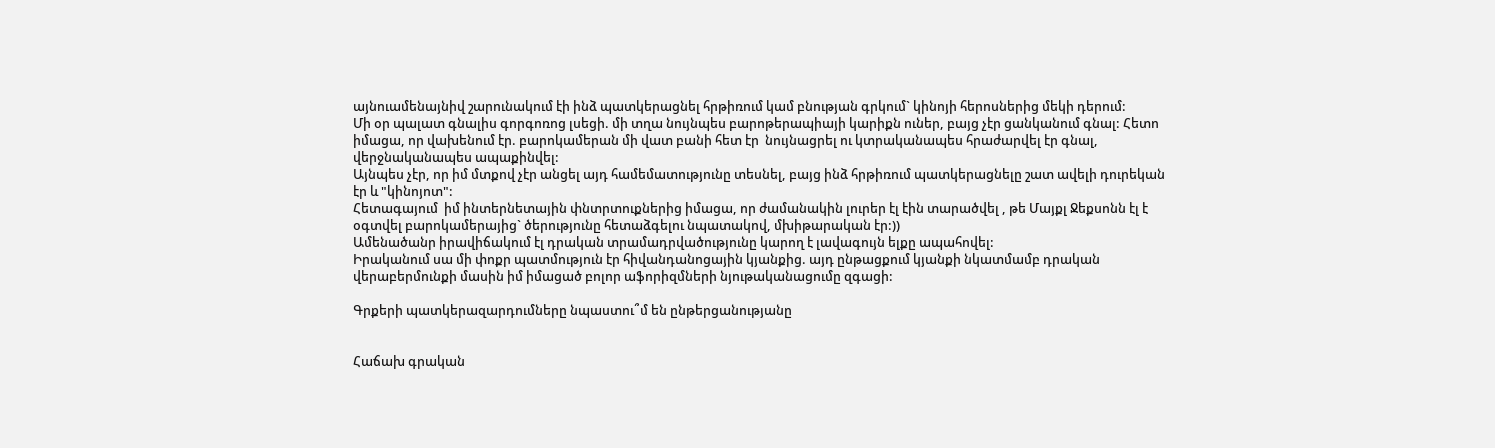այնուամենայնիվ շարունակում էի ինձ պատկերացնել հրթիռում կամ բնության գրկում` կինոյի հերոսներից մեկի դերում:
Մի օր պալատ գնալիս գորգոռոց լսեցի. մի տղա նույնպես բարոթերապիայի կարիքն ուներ, բայց չէր ցանկանում գնալ: Հետո իմացա, որ վախենում էր. բարոկամերան մի վատ բանի հետ էր  նույնացրել ու կտրականապես հրաժարվել էր գնալ, վերջնականապես ապաքինվել:
Այնպես չէր, որ իմ մտքով չէր անցել այդ համեմատությունը տեսնել, բայց ինձ հրթիռում պատկերացնելը շատ ավելի դուրեկան էր և "կինոյոտ":
Հետագայում  իմ ինտերնետային փնտրտուքներից իմացա, որ ժամանակին լուրեր էլ էին տարածվել , թե Մայքլ Ջեքսոնն էլ է օգտվել բարոկամերայից` ծերությունը հետաձգելու նպատակով, մխիթարական էր:))
Ամենածանր իրավիճակում էլ դրական տրամադրվածությունը կարող է լավագույն ելքը ապահովել:
Իրականում սա մի փոքր պատմություն էր հիվանդանոցային կյանքից. այդ ընթացքում կյանքի նկատմամբ դրական վերաբերմունքի մասին իմ իմացած բոլոր աֆորիզմների նյութականացումը զգացի:

Գրքերի պատկերազարդումները նպաստու՞մ են ընթերցանությանը


Հաճախ գրական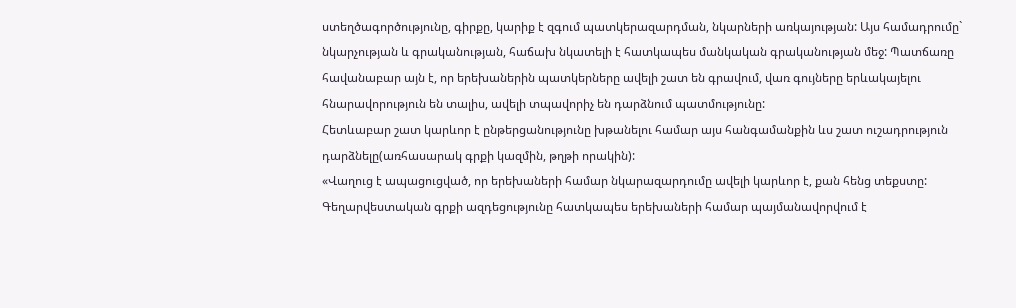ստեղծագործությունը, գիրքը, կարիք է զգում պատկերազարդման, նկարների առկայության: Այս համադրումը` նկարչության և գրականության, հաճախ նկատելի է հատկապես մանկական գրականության մեջ: Պատճառը հավանաբար այն է, որ երեխաներին պատկերները ավելի շատ են գրավում, վառ գույները երևակայելու հնարավորություն են տալիս, ավելի տպավորիչ են դարձնում պատմությունը:
Հետևաբար շատ կարևոր է ընթերցանությունը խթանելու համար այս հանգամանքին ևս շատ ուշադրություն դարձնելը(առհասարակ գրքի կազմին, թղթի որակին):
«Վաղուց է ապացուցված, որ երեխաների համար նկարազարդումը ավելի կարևոր է, քան հենց տեքստը: Գեղարվեստական գրքի ազդեցությունը հատկապես երեխաների համար պայմանավորվում է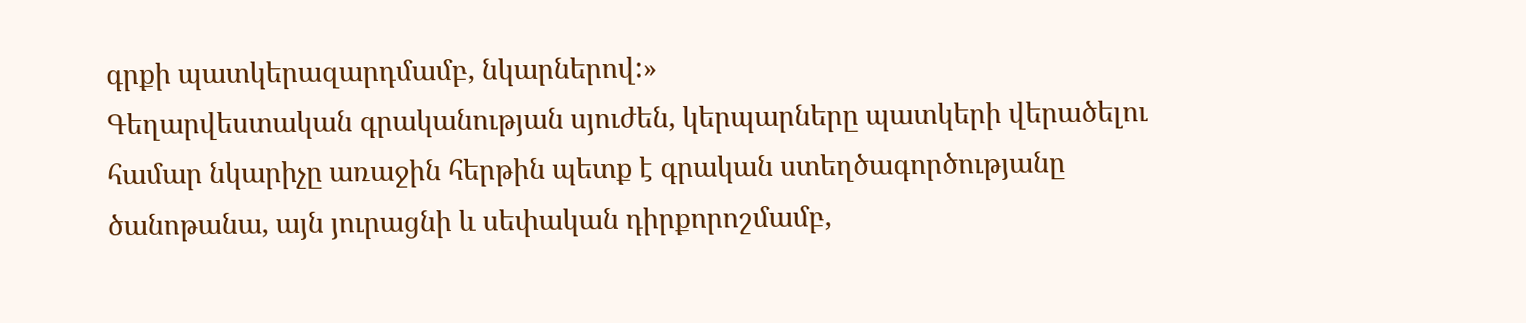գրքի պատկերազարդմամբ, նկարներով:»
Գեղարվեստական գրականության սյուժեն, կերպարները պատկերի վերածելու համար նկարիչը առաջին հերթին պետք է գրական ստեղծագործությանը ծանոթանա, այն յուրացնի և սեփական դիրքորոշմամբ,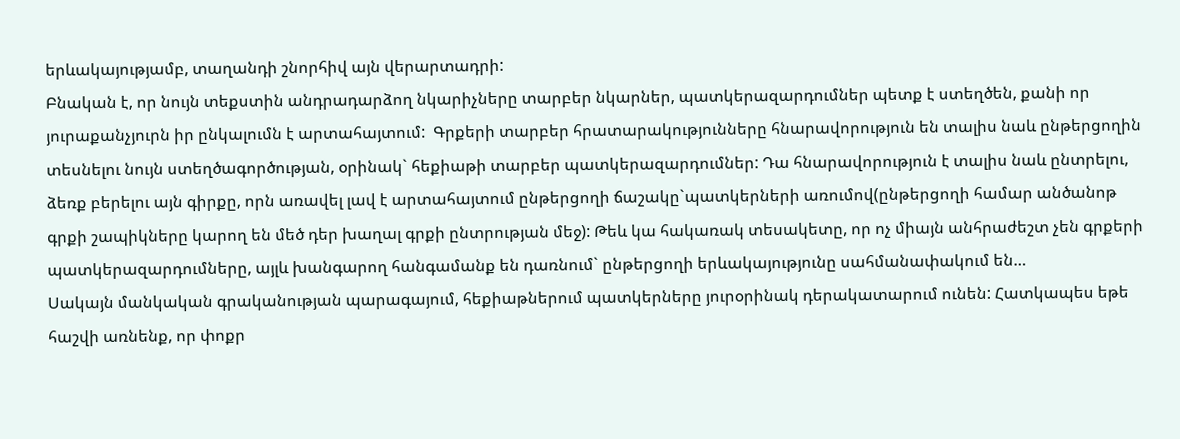երևակայությամբ, տաղանդի շնորհիվ այն վերարտադրի:
Բնական է, որ նույն տեքստին անդրադարձող նկարիչները տարբեր նկարներ, պատկերազարդումներ պետք է ստեղծեն, քանի որ յուրաքանչյուրն իր ընկալումն է արտահայտում:  Գրքերի տարբեր հրատարակությունները հնարավորություն են տալիս նաև ընթերցողին տեսնելու նույն ստեղծագործության, օրինակ` հեքիաթի տարբեր պատկերազարդումներ: Դա հնարավորություն է տալիս նաև ընտրելու, ձեռք բերելու այն գիրքը, որն առավել լավ է արտահայտում ընթերցողի ճաշակը`պատկերների առումով(ընթերցողի համար անծանոթ գրքի շապիկները կարող են մեծ դեր խաղալ գրքի ընտրության մեջ): Թեև կա հակառակ տեսակետը, որ ոչ միայն անհրաժեշտ չեն գրքերի պատկերազարդումները, այլև խանգարող հանգամանք են դառնում` ընթերցողի երևակայությունը սահմանափակում են…
Սակայն մանկական գրականության պարագայում, հեքիաթներում պատկերները յուրօրինակ դերակատարում ունեն: Հատկապես եթե հաշվի առնենք, որ փոքր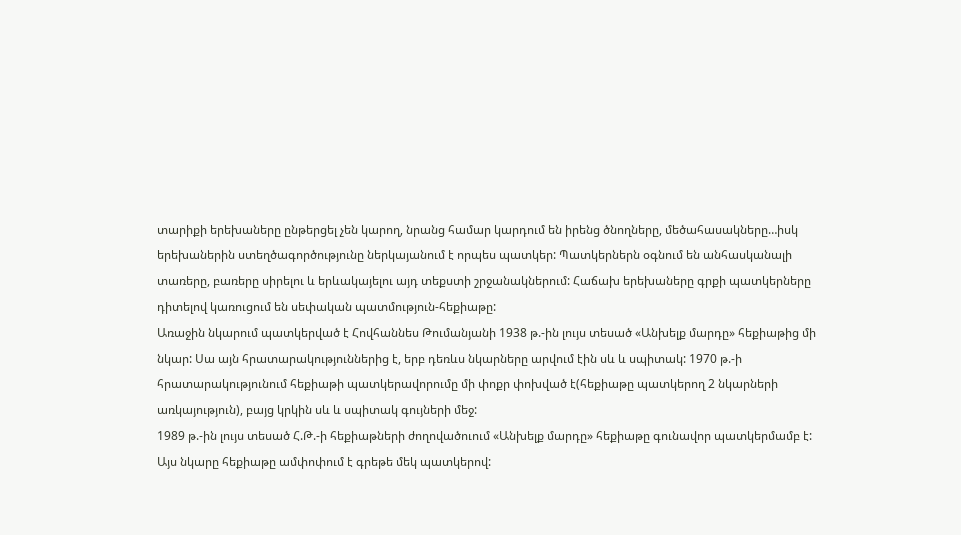տարիքի երեխաները ընթերցել չեն կարող, նրանց համար կարդում են իրենց ծնողները, մեծահասակները…իսկ երեխաներին ստեղծագործությունը ներկայանում է որպես պատկեր: Պատկերներն օգնում են անհասկանալի տառերը, բառերը սիրելու և երևակայելու այդ տեքստի շրջանակներում: Հաճախ երեխաները գրքի պատկերները դիտելով կառուցում են սեփական պատմություն-հեքիաթը:
Առաջին նկարում պատկերված է Հովհաննես Թումանյանի 1938 թ.-ին լույս տեսած «Անխելք մարդը» հեքիաթից մի նկար: Սա այն հրատարակություններից է, երբ դեռևս նկարները արվում էին սև և սպիտակ: 1970 թ.-ի հրատարակությունում հեքիաթի պատկերավորումը մի փոքր փոխված է(հեքիաթը պատկերող 2 նկարների առկայություն), բայց կրկին սև և սպիտակ գույների մեջ:
1989 թ.-ին լույս տեսած Հ.Թ.-ի հեքիաթների ժողովածուում «Անխելք մարդը» հեքիաթը գունավոր պատկերմամբ է: Այս նկարը հեքիաթը ամփոփում է գրեթե մեկ պատկերով: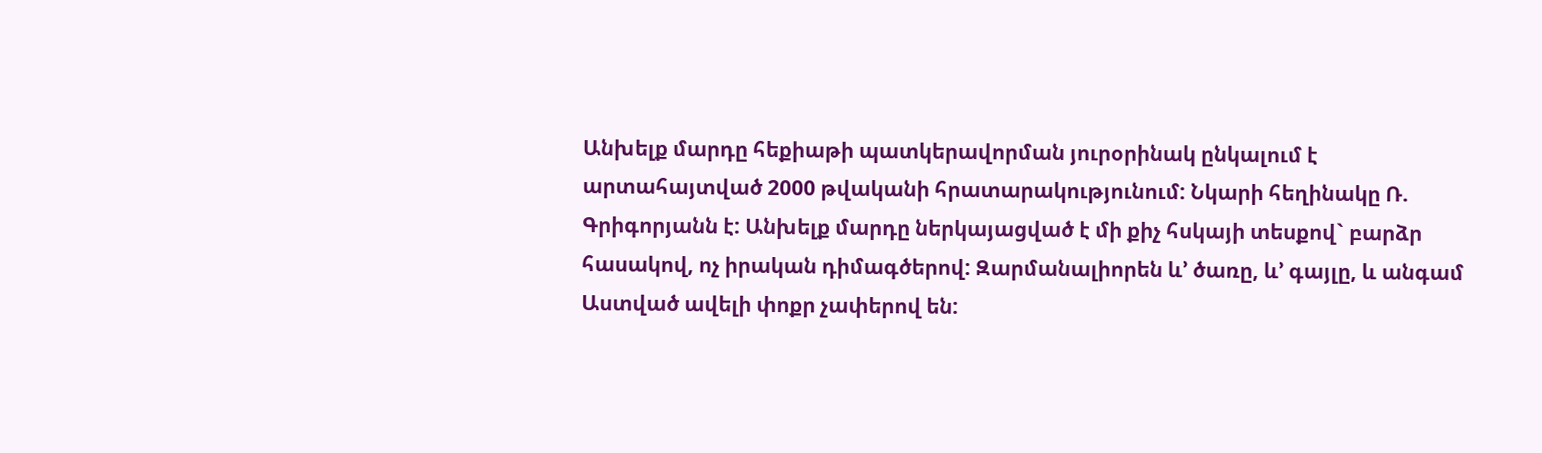Անխելք մարդը հեքիաթի պատկերավորման յուրօրինակ ընկալում է արտահայտված 2000 թվականի հրատարակությունում: Նկարի հեղինակը Ռ. Գրիգորյանն է: Անխելք մարդը ներկայացված է մի քիչ հսկայի տեսքով` բարձր հասակով, ոչ իրական դիմագծերով: Զարմանալիորեն և’ ծառը, և’ գայլը, և անգամ Աստված ավելի փոքր չափերով են: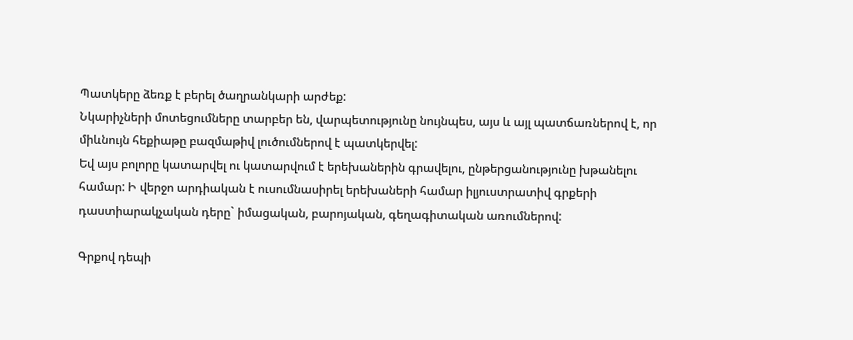Պատկերը ձեռք է բերել ծաղրանկարի արժեք:
Նկարիչների մոտեցումները տարբեր են, վարպետությունը նույնպես, այս և այլ պատճառներով է, որ միևնույն հեքիաթը բազմաթիվ լուծումներով է պատկերվել:
Եվ այս բոլորը կատարվել ու կատարվում է երեխաներին գրավելու, ընթերցանությունը խթանելու համար: Ի վերջո արդիական է ուսումնասիրել երեխաների համար իլյուստրատիվ գրքերի դաստիարակչական դերը` իմացական, բարոյական, գեղագիտական առումներով:

Գրքով դեպի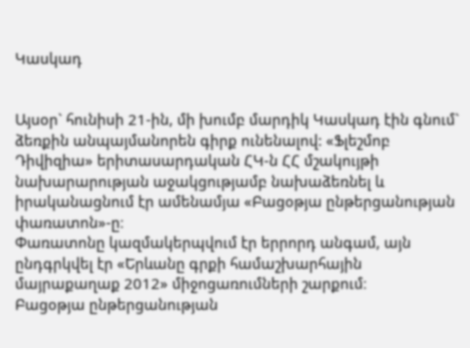Կասկադ


Այսօր` հունիսի 21-ին, մի խումբ մարդիկ Կասկադ էին գնում` ձեռքին անպայմանորեն գիրք ունենալով: «Ֆլեշմոբ Դիվիզիա» երիտասարդական ՀԿ-ն ՀՀ մշակույթի նախարարության աջակցությամբ նախաձեռնել և իրականացնում էր ամենամյա «Բացօթյա ընթերցանության փառատոն»-ը։
Փառատոնը կազմակերպվում էր երրորդ անգամ, այն ընդգրկվել էր «Երևանը գրքի համաշխարհային մայրաքաղաք 2012» միջոցառումների շարքում։
Բացօթյա ընթերցանության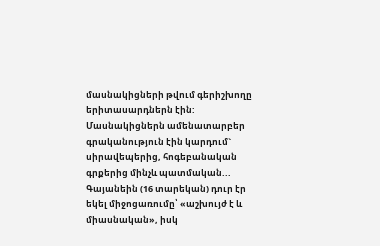մասնակիցների թվում գերիշխողը երիտասարդներն էին:
Մասնակիցներն ամենատարբեր գրականություն էին կարդում` սիրավեպերից, հոգեբանական գրքերից մինչև պատմական...
Գայանեին (16 տարեկան) դուր էր եկել միջոցառումը՝ «աշխույժ է և միասնական», իսկ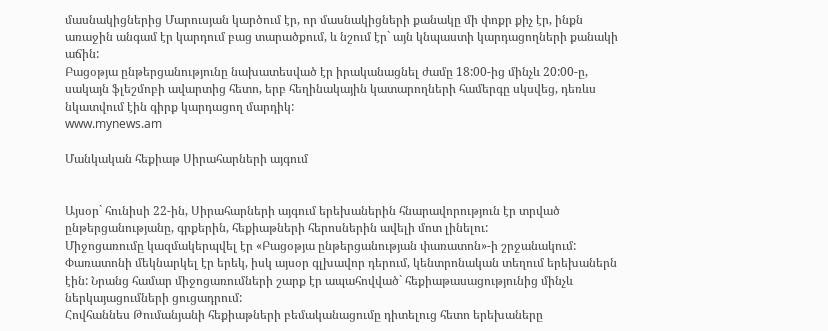մասնակիցներից Մարուսյան կարծում էր, որ մասնակիցների քանակը մի փոքր քիչ էր, ինքն առաջին անգամ էր կարդում բաց տարածքում, և նշում էր` այն կնպաստի կարդացողների քանակի աճին:
Բացօթյա ընթերցանությունը նախատեսված էր իրականացնել ժամը 18:00-ից մինչև 20:00-ը, սակայն ֆլեշմոբի ավարտից հետո, երբ հեղինակային կատարողների համերգը սկսվեց, դեռևս նկատվում էին գիրք կարդացող մարդիկ:
www.mynews.am

Մանկական հեքիաթ Սիրահարների այգում


Այսօր` հունիսի 22-ին, Սիրահարների այգում երեխաներին հնարավորություն էր տրված ընթերցանությանը, գրքերին, հեքիաթների հերոսներին ավելի մոտ լինելու:
Միջոցառումը կազմակերպվել էր «Բացօթյա ընթերցանության փառատոն»-ի շրջանակում: Փառատոնի մեկնարկել էր երեկ, իսկ այսօր գլխավոր դերում, կենտրոնական տեղում երեխաներն էին: Նրանց համար միջոցառումների շարք էր ապահովված` հեքիաթասացությունից մինչև ներկայացումների ցուցադրում:
Հովհաննես Թումանյանի հեքիաթների բեմականացումը դիտելուց հետո երեխաները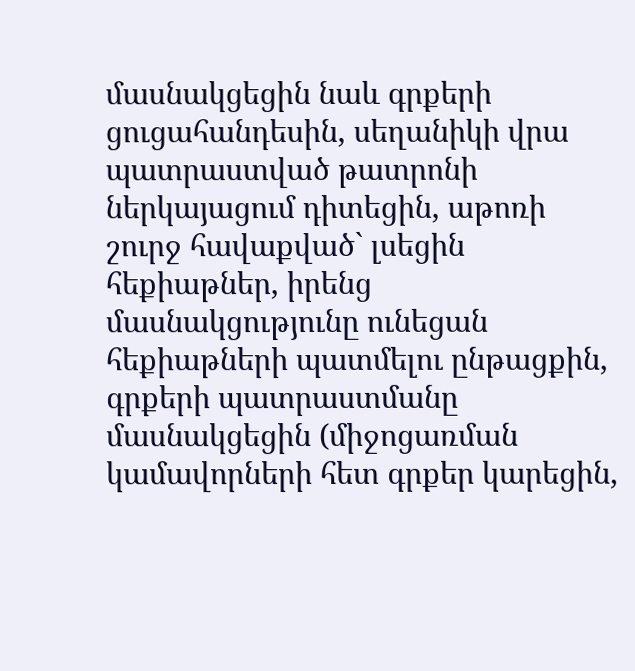մասնակցեցին նաև գրքերի ցուցահանդեսին, սեղանիկի վրա պատրաստված թատրոնի ներկայացում դիտեցին, աթոռի շուրջ հավաքված` լսեցին հեքիաթներ, իրենց մասնակցությունը ունեցան հեքիաթների պատմելու ընթացքին,  գրքերի պատրաստմանը մասնակցեցին (միջոցառման կամավորների հետ գրքեր կարեցին,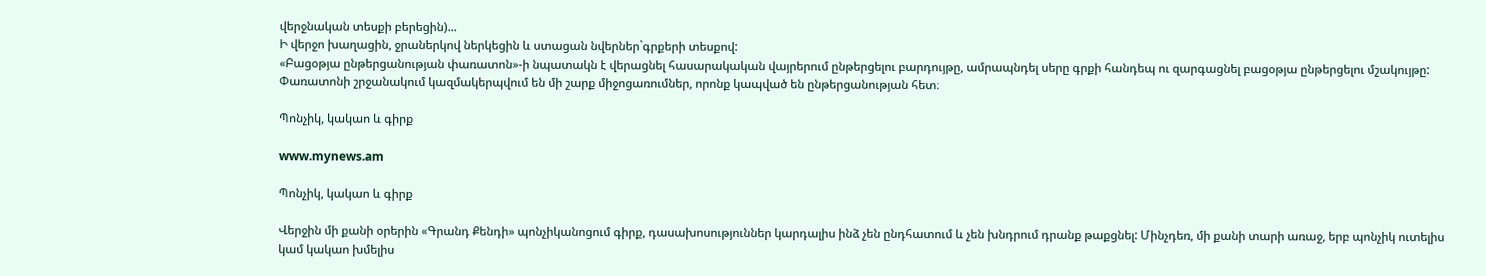վերջնական տեսքի բերեցին)...
Ի վերջո խաղացին, ջրաներկով ներկեցին և ստացան նվերներ`գրքերի տեսքով:
«Բացօթյա ընթերցանության փառատոն»-ի նպատակն է վերացնել հասարակական վայրերում ընթերցելու բարդույթը, ամրապնդել սերը գրքի հանդեպ ու զարգացնել բացօթյա ընթերցելու մշակույթը: Փառատոնի շրջանակում կազմակերպվում են մի շարք միջոցառումներ, որոնք կապված են ընթերցանության հետ։

Պոնչիկ, կակաո և գիրք

www.mynews.am

Պոնչիկ, կակաո և գիրք

Վերջին մի քանի օրերին «Գրանդ Քենդի» պոնչիկանոցում գիրք, դասախոսություններ կարդալիս ինձ չեն ընդհատում և չեն խնդրում դրանք թաքցնել: Մինչդեռ, մի քանի տարի առաջ, երբ պոնչիկ ուտելիս կամ կակաո խմելիս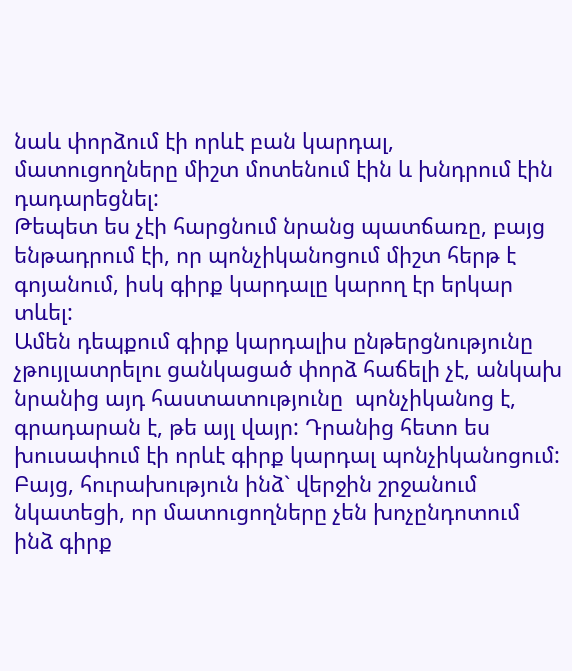նաև փորձում էի որևէ բան կարդալ, մատուցողները միշտ մոտենում էին և խնդրում էին դադարեցնել:
Թեպետ ես չէի հարցնում նրանց պատճառը, բայց ենթադրում էի, որ պոնչիկանոցում միշտ հերթ է գոյանում, իսկ գիրք կարդալը կարող էր երկար տևել:
Ամեն դեպքում գիրք կարդալիս ընթերցնությունը չթույլատրելու ցանկացած փորձ հաճելի չէ, անկախ նրանից այդ հաստատությունը  պոնչիկանոց է, գրադարան է, թե այլ վայր: Դրանից հետո ես խուսափում էի որևէ գիրք կարդալ պոնչիկանոցում: Բայց, հուրախություն ինձ` վերջին շրջանում նկատեցի, որ մատուցողները չեն խոչընդոտում ինձ գիրք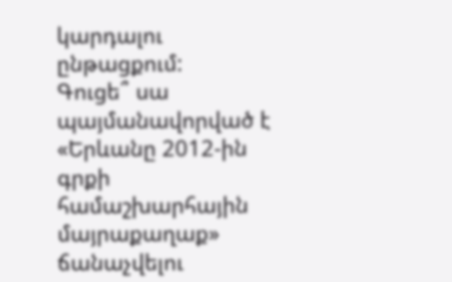կարդալու ընթացքում:
Գուցե՞ սա պայմանավորված է «Երևանը 2012-ին գրքի համաշխարհային մայրաքաղաք» ճանաչվելու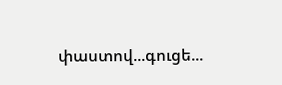փաստով...գուցե...